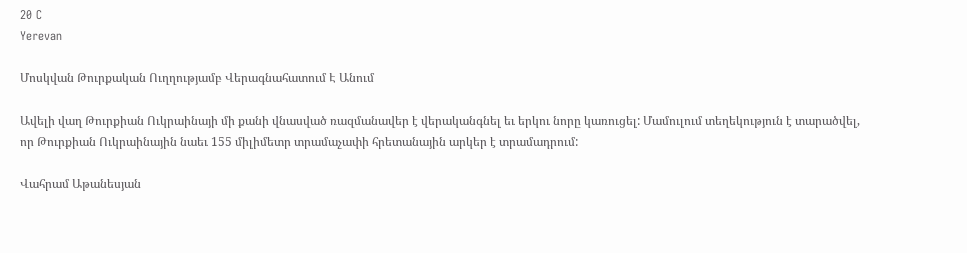20 C
Yerevan

Մոսկվան Թուրքական Ուղղությամբ Վերագնահատում Է Անում

Ավելի վաղ Թուրքիան Ուկրաինայի մի քանի վնասված ռազմանավեր է վերականգնել եւ երկու նորը կառուցել: Մամուլում տեղեկություն է տարածվել, որ Թուրքիան Ուկրաինային նաեւ 155 միլիմետր տրամաչափի հրետանային արկեր է տրամադրում:

Վահրամ Աթանեսյան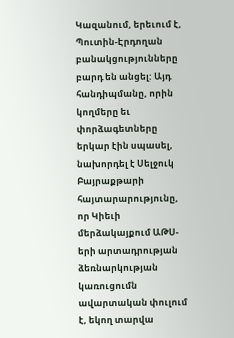Կազանում, երեւում է, Պուտին-Էրդողան բանակցությունները բարդ են անցել: Այդ հանդիպմանը, որին կողմերը եւ փորձագետները երկար էին սպասել, նախորդել է Սելջուկ Բայրաքթարի հայտարարությունը, որ Կիեւի մերձակայքում ԱԹՍ-երի արտադրության ձեռնարկության կառուցումն ավարտական փուլում է, եկող տարվա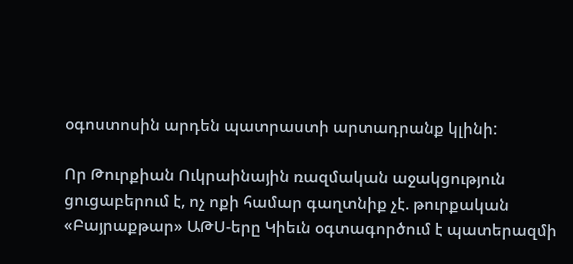օգոստոսին արդեն պատրաստի արտադրանք կլինի:

Որ Թուրքիան Ուկրաինային ռազմական աջակցություն ցուցաբերում է, ոչ ոքի համար գաղտնիք չէ. թուրքական «Բայրաքթար» ԱԹՍ-երը Կիեւն օգտագործում է պատերազմի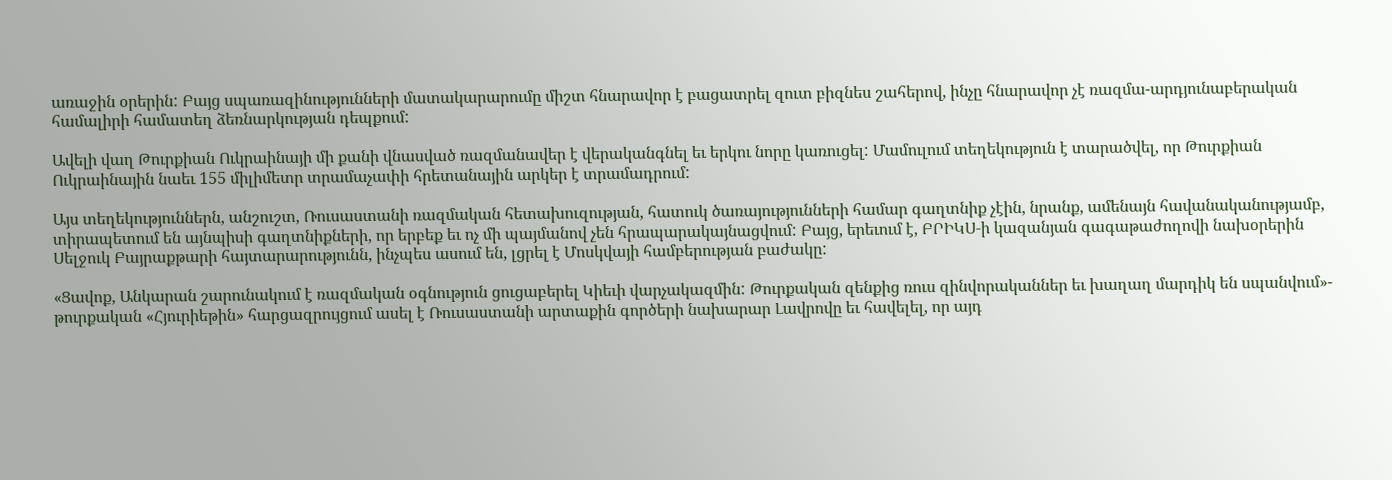առաջին օրերին: Բայց սպառազինությունների մատակարարումը միշտ հնարավոր է բացատրել զուտ բիզնես շահերով, ինչը հնարավոր չէ ռազմա-արդյունաբերական համալիրի համատեղ ձեռնարկության դեպքում:

Ավելի վաղ Թուրքիան Ուկրաինայի մի քանի վնասված ռազմանավեր է վերականգնել եւ երկու նորը կառուցել: Մամուլում տեղեկություն է տարածվել, որ Թուրքիան Ուկրաինային նաեւ 155 միլիմետր տրամաչափի հրետանային արկեր է տրամադրում:

Այս տեղեկություններն, անշուշտ, Ռուսաստանի ռազմական հետախուզության, հատուկ ծառայությունների համար գաղտնիք չէին, նրանք, ամենայն հավանականությամբ, տիրապետում են այնպիսի գաղտնիքների, որ երբեք եւ ոչ մի պայմանով չեն հրապարակայնացվում: Բայց, երեւում է, ԲՐԻԿՍ‑ի կազանյան գագաթաժողովի նախօրերին Սելջուկ Բայրաքթարի հայտարարությունն, ինչպես ասում են, լցրել է Մոսկվայի համբերության բաժակը:

«Ցավոք, Անկարան շարունակում է ռազմական օգնություն ցուցաբերել Կիեւի վարչակազմին: Թուրքական զենքից ռուս զինվորականներ եւ խաղաղ մարդիկ են սպանվում»- թուրքական «Հյուրիեթին» հարցազրույցում ասել է Ռուսաստանի արտաքին գործերի նախարար Լավրովը եւ հավելել, որ այդ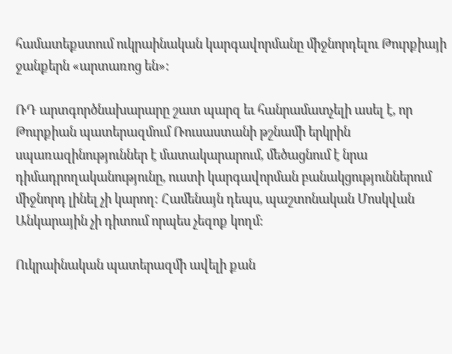համատեքստում ուկրաինական կարգավորմանը միջնորդելու Թուրքիայի ջանքերն «արտառոց են»:

ՌԴ արտգործնախարարը շատ պարզ եւ հանրամատչելի ասել է, որ Թուրքիան պատերազմում Ռուսաստանի թշնամի երկրին սպառազինություններ է մատակարարում, մեծացնում է նրա դիմադրողականությունը, ուստի կարգավորման բանակցություններում միջնորդ լինել չի կարող: Համենայն դեպս, պաշտոնական Մոսկվան Անկարային չի դիտում որպես չեզոք կողմ:

Ուկրաինական պատերազմի ավելի քան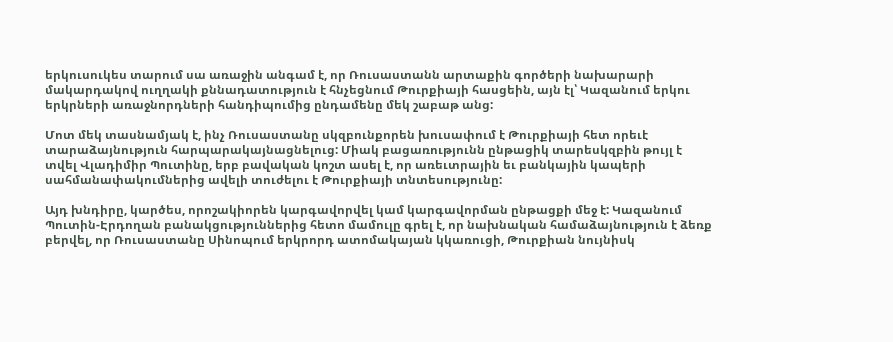երկուսուկես տարում սա առաջին անգամ է, որ Ռուսաստանն արտաքին գործերի նախարարի մակարդակով ուղղակի քննադատություն է հնչեցնում Թուրքիայի հասցեին, այն էլ՝ Կազանում երկու երկրների առաջնորդների հանդիպումից ընդամենը մեկ շաբաթ անց:

Մոտ մեկ տասնամյակ է, ինչ Ռուսաստանը սկզբունքորեն խուսափում է Թուրքիայի հետ որեւէ տարաձայնություն հարպարակայնացնելուց: Միակ բացառությունն ընթացիկ տարեսկզբին թույլ է տվել Վլադիմիր Պուտինը, երբ բավական կոշտ ասել է, որ առեւտրային եւ բանկային կապերի սահմանափակումներից ավելի տուժելու է Թուրքիայի տնտեսությունը:

Այդ խնդիրը, կարծես, որոշակիորեն կարգավորվել կամ կարգավորման ընթացքի մեջ է: Կազանում Պուտին-Էրդողան բանակցություններից հետո մամուլը գրել է, որ նախնական համաձայնություն է ձեռք բերվել, որ Ռուսաստանը Սինոպում երկրորդ ատոմակայան կկառուցի, Թուրքիան նույնիսկ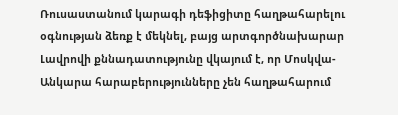Ռուսաստանում կարագի դեֆիցիտը հաղթահարելու օգնության ձեռք է մեկնել, բայց արտգործնախարար Լավրովի քննադատությունը վկայում է, որ Մոսկվա-Անկարա հարաբերությունները չեն հաղթահարում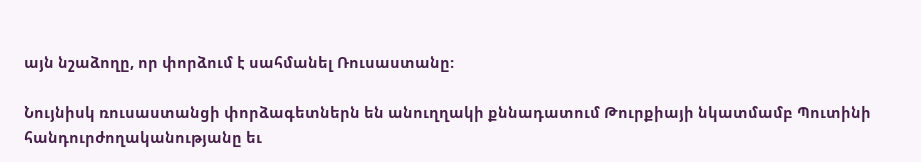այն նշաձողը, որ փորձում է սահմանել Ռուսաստանը:

Նույնիսկ ռուսաստանցի փորձագետներն են անուղղակի քննադատում Թուրքիայի նկատմամբ Պուտինի հանդուրժողականությանը եւ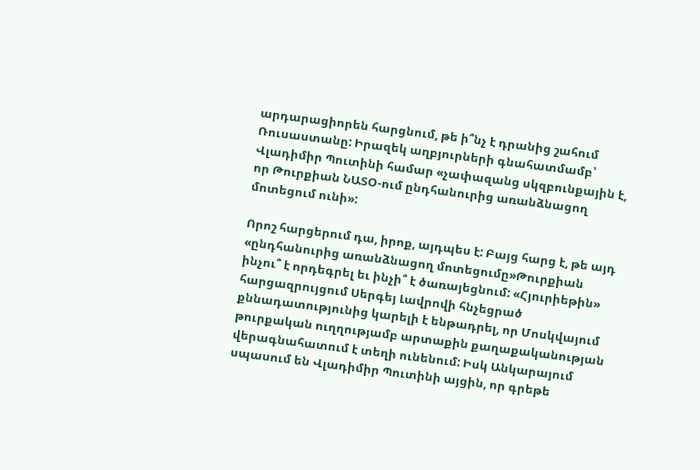արդարացիորեն հարցնում, թե ի՞նչ է դրանից շահում Ռուսաստանը: Իրազեկ աղբյուրների գնահատմամբ՝ Վլադիմիր Պուտինի համար «չափազանց սկզբունքային է, որ Թուրքիան ՆԱՏՕ-ում ընդհանուրից առանձնացող մոտեցում ունի»:

Որոշ հարցերում դա, իրոք, այդպես է: Բայց հարց է, թե այդ «ընդհանուրից առանձնացող մոտեցումը»Թուրքիան ինչու՞ է որդեգրել եւ ինչի՞ է ծառայեցնում: «Հյուրիեթին» հարցազրույցում Սերգեյ Լավրովի հնչեցրած քննադատությունից կարելի է ենթադրել, որ Մոսկվայում թուրքական ուղղությամբ արտաքին քաղաքականության վերագնահատում է տեղի ունենում: Իսկ Անկարայում սպասում են Վլադիմիր Պուտինի այցին, որ գրեթե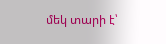մեկ տարի է՝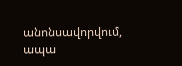անոնսավորվում, ապա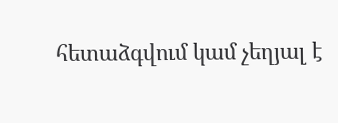հետաձգվում կամ չեղյալ է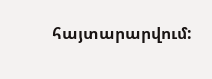հայտարարվում: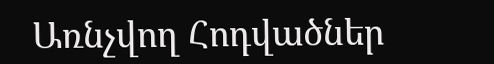Առնչվող Հոդվածներ